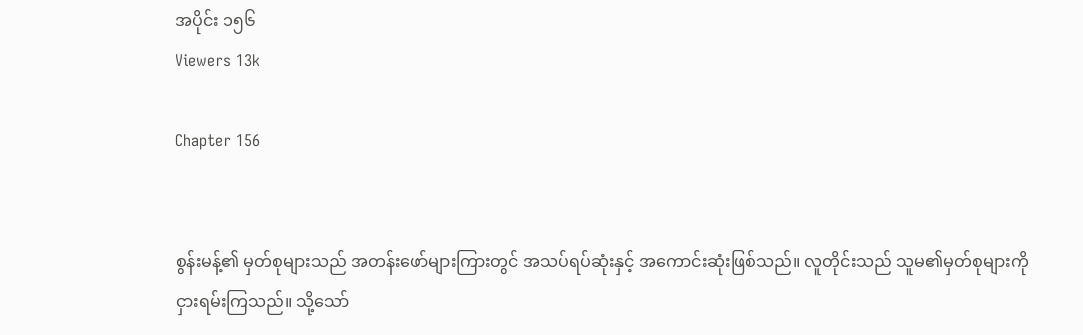အပိုင်း ၁၅၆
Viewers 13k

Chapter 156


စွန်းမန့်၏ မှတ်စုများသည် အတန်းဖော်များကြားတွင် အသပ်ရပ်ဆုံးနှင့် အကောင်းဆုံးဖြစ်သည်။ လူတိုင်းသည် သူမ၏မှတ်စုများကို ငှားရမ်းကြသည်။ သို့သော်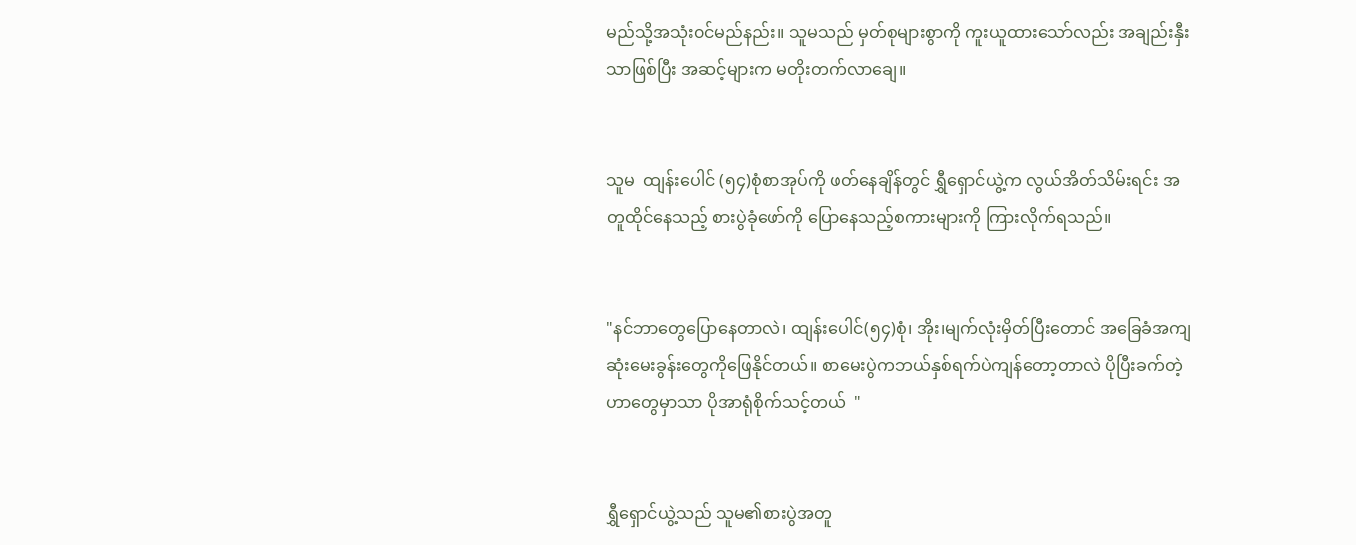မည်သို့အသုံး၀င်မည်နည်း။ သူမသည် မှတ်စုများစွာကို ကူးယူထားသော်လည်း အချည်းနှီးသာဖြစ်ပြီး အဆင့်များက မတိုးတက်လာချေ။


သူမ  ထျန်းပေါင် (၅၄)စုံစာအုပ်ကို ဖတ်နေချိန်တွင် ရွှီရှောင်ယွဲ့က လွယ်အိတ်သိမ်းရင်း အတူထိုင်နေသည့် စားပွဲခုံဖော်ကို ပြောနေသည့်စကားများကို ကြားလိုက်ရသည်။


"နင်ဘာတွေပြောနေတာလဲ၊ ထျန်းပေါင်(၅၄)စုံ၊ အိုး၊မျက်လုံးမှိတ်ပြီးတောင် အခြေခံအကျဆုံးမေးခွန်းတွေကိုဖြေနိုင်တယ်။ စာမေးပွဲကဘယ်နှစ်ရက်ပဲကျန်‌တော့တာလဲ ပိုပြီးခက်တဲ့ဟာတွေမှာသာ ပိုအာရုံစိုက်သင့်တယ်  "


ရွှီရှောင်ယွဲ့သည် သူမ၏စားပွဲအတူ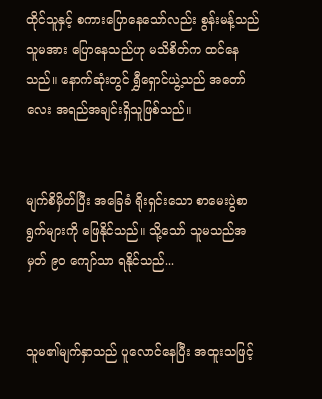ထိုင်သူနှင့် စကားပြောနေသော်လည်း စွန်းမန့်သည် သူမအား ပြောနေသည်ဟု မသိစိတ်က ထင်နေသည်။ နောက်ဆုံးတွင် ရွှီရှောင်ယွဲ့သည် အတော်လေး အရည်အချင်းရှိသူဖြစ်သည်။


မျက်စိမှိတ်ပြီး အခြေခံ ရိုးရှင်းသော စာမေးပွဲစာရွက်များကို ဖြေနိုင်သည်။ သို့သော် သူမသည်အမှတ် ၉၀ ကျော်သာ ရနိုင်သည်...


သူမ၏မျက်နှာသည် ပူလောင်နေပြီး အထူးသဖြင့်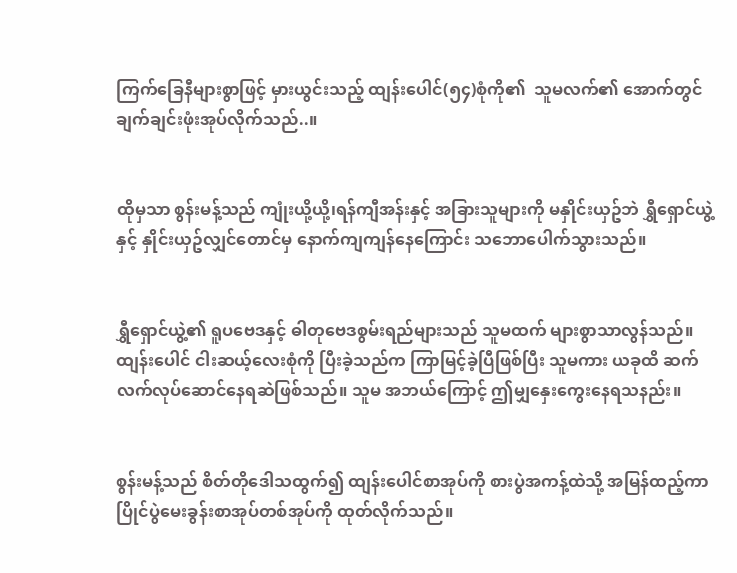ကြက်ခြေနီများစွာဖြင့် မှားယွင်းသည့် ထျန်းပေါင်(၅၄)စုံကို၏  သူမလက်၏ အောက်တွင်  ချက်ချင်းဖုံးအုပ်လိုက်သည်..။


ထိုမှသာ စွန်းမန့်သည် ကျုံးယို့ယို့၊ရန်ကျီအန်းနှင့် အခြားသူများကို မနှိုင်းယှဥ်ဘဲ ရွှီရှောင်ယွဲ့နှင့် နှိုင်းယှဥ်လျှင်တောင်မှ နောက်ကျကျန်နေကြောင်း သဘောပေါက်သွားသည်။


ရွှီရှောင်ယွဲ့၏ ရူပ‌ဗေဒနှင့် ဓါတုဗေဒစွမ်းရည်များသည် သူမထက် များစွာသာလွန်သည်။ ထျန်းပေါင် ငါးဆယ့်လေးစုံကို ပြီးခဲ့သည်က ကြာမြင့်ခဲ့ပြီဖြစ်ပြီး သူမကား ယခုထိ ဆက်လက်လုပ်ဆောင်နေရဆဲဖြစ်သည်။ သူမ အဘယ်ကြောင့် ဤမျှနှေးကွေးနေရသနည်း။


စွန်းမန့်သည် စိတ်တိုဒေါသထွက်၍ ထျန်းပေါင်စာအုပ်ကို စားပွဲအကန့်ထဲသို့ အမြန်ထည့်ကာ ပြိုင်ပွဲမေးခွန်းစာအုပ်တစ်အုပ်ကို ထုတ်လိုက်သည်။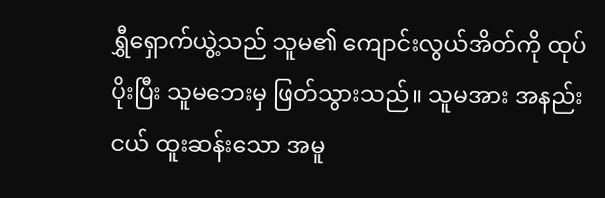ရွှီရှောက်ယွဲ့သည် သူမ၏ ကျောင်းလွယ်အိတ်ကို ထုပ်ပိုးပြီး သူမဘေးမှ ဖြတ်သွားသည်။ သူမအား အနည်းငယ် ထူးဆန်းသော အမူ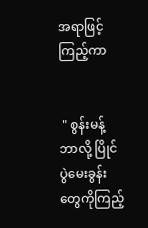အရာဖြင့် ကြည့်ကာ


 " စွန်းမန့် ဘာလို့ ပြိုင်ပွဲမေးခွန်းတွေကိုကြည့်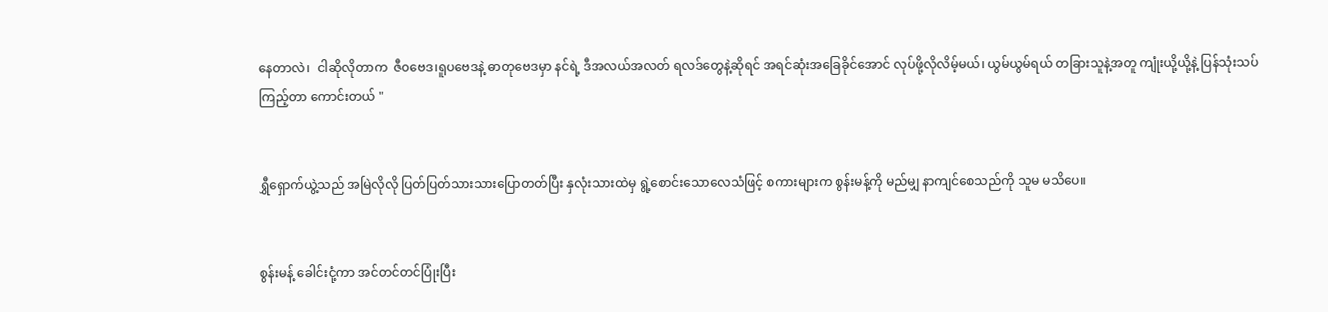နေတာလဲ၊  ငါ‌ဆိုလိုတာက  ဇီ၀ဗေဒ၊ရူပဗေဒနဲ့ ဓာတုဗေဒမှာ နင်ရဲ့ ဒီအလယ်အလတ် ရလဒ်တွေနဲ့ဆိုရင် အရင်ဆုံးအ‌ခြေခိုင်အောင် လုပ်ဖို့လိုလိမ့်မယ်၊ ယွမ်ယွမ်ရယ် တခြားသူနဲ့အတူ ကျုံးယို့ယို့နဲ့ ပြန်သုံးသပ်ကြည့်တာ ကောင်းတယ် "


ရွှီရှောက်ယွဲ့သည် အမြဲလိုလို ပြတ်ပြတ်သားသားပြောတတ်ပြီး နှလုံးသားထဲမှ ရွဲ့စောင်းသောလေသံဖြင့် စကားများက စွန်းမန့်ကို မည်မျှ နာကျင်စေသည်ကို သူမ မသိပေ။


စွန်းမန့် ခေါင်းငုံ့ကာ အင်တင်တင်ပြုံးပြီး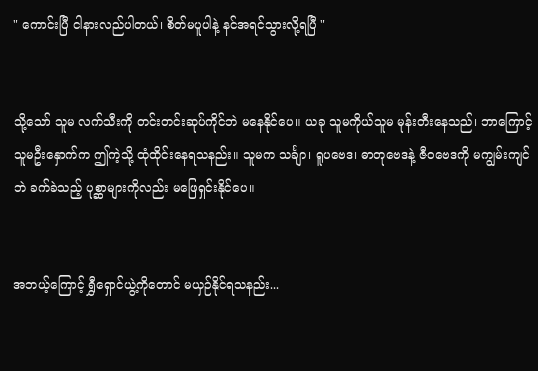" ကောင်းပြီ ငါနားလည်ပါတယ်၊ စိတ်မပူပါနဲ့ နင်အရင်သွားလို့ရပြီ "


သို့သော် သူမ လက်သီးကို တင်းတင်းဆုပ်ကိုင်ဘဲ မနေနိုင်ပေ။ ယခု သူမကိုယ်သူမ မုန်းတီးနေသည်၊ ဘာကြောင့် သူမဦးနှောက်က ဤကဲ့သို့ ထုံထိုင်းနေရသနည်း။ သူမက သင်္ချာ၊ ရူပဗေဒ၊ ဓာတုဗေဒနဲ့ ဇီဝဗေဒကို မကျွမ်းကျင်ဘဲ ခက်ခဲသည့် ပုစ္ဆာများကိုလည်း မဖြေရှင်းနိုင်ပေ။


အဘယ့်ကြောင့် ရွှီရှောင်ယွဲ့ကိုတောင် မယှဉ်နိုင်ရသနည်း...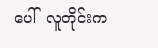ပေါ်  လူတိုင်းက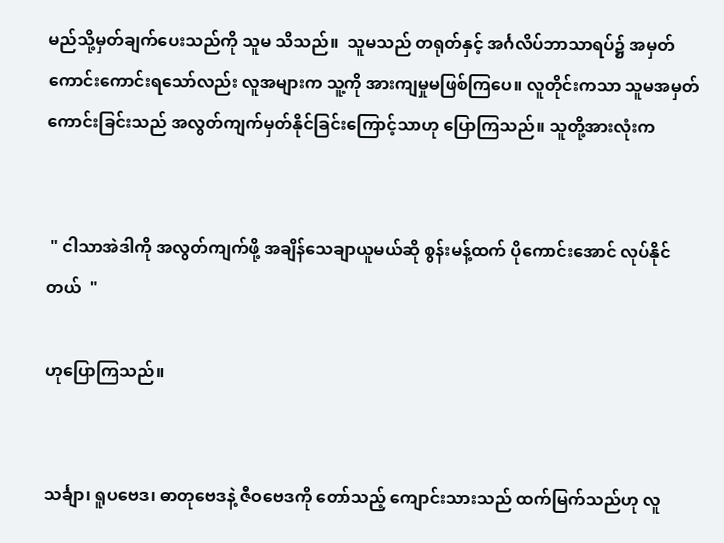မည်သို့မှတ်ချက်ပေးသည်ကို သူမ သိသည်။  သူမသည် တရုတ်နှင့် အင်္ဂလိပ်ဘာသာရပ်၌ အမှတ်ကောင်းကောင်းရသော်လည်း လူအများက သူ့ကို အားကျမှုမဖြစ်ကြပေ။ လူတိုင်းကသာ သူမအမှတ်ကောင်းခြင်းသည် အလွတ်ကျက်မှတ်နိုင်ခြင်းကြောင့်သာဟု ပြောကြသည်။ သူတို့အားလုံးက


 " ငါသာအဲဒါကို အလွတ်ကျက်ဖို့ အချိန်သေချာယူမယ်ဆို စွန်းမန့်ထက် ပိုကောင်းအောင် လုပ်နိုင်တယ်  "

ဟုပြောကြသည်။


သင်္ချာ၊ ရူပဗေဒ၊ ဓာတုဗေဒနဲ့ ဇီဝဗေဒကို တော်သည့် ကျောင်းသားသည် ထက်မြက်သည်ဟု လူ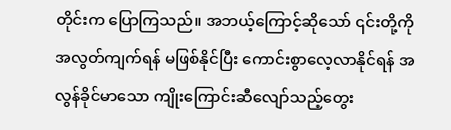တိုင်းက ပြောကြသည်။ အဘယ့်ကြောင့်ဆိုသော် ၎င်းတို့ကို အလွတ်ကျက်ရန် မဖြစ်နိုင်ပြီး ကောင်းစွာလေ့လာနိုင်ရန် အလွန်ခိုင်မာသော ကျိုးကြောင်းဆီလျော်သည့်တွေး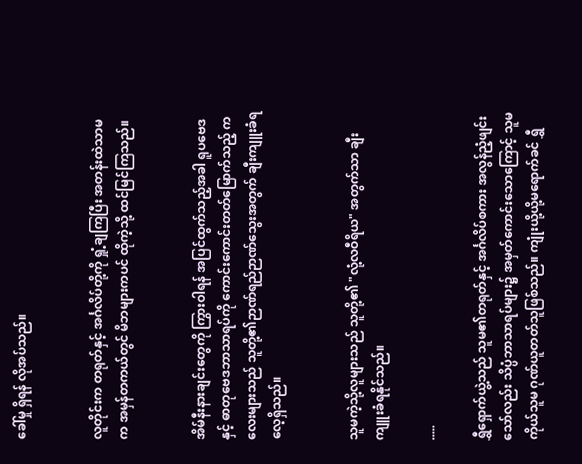ခေါ်မှု ရှိရန် လိုအပ်သည်။


လူတိုင်းက တရုတ်နှင့် အင်္ဂလိပ်တို့ကို ရှုံ့ချကြပြီး အတန်းထဲသာမက အမှန်တကယ်တွင် မိဘများကပင် ထိုကဲ့သို့ ထင်မြင်ကြသည်။


အိမ်နီးနားချင်းတွေကို ကြွားဝါရန် အပြင်ထွက်သည့်အခါ ရူပဗေဒနှင့် ဓာတုဗေဒဘာသာရပ်ကို ကောင်းကောင်းတတ်မြောက်သည့် ကလေးများသည် သူတို့၏ဉာဏ်ရည်ဉာဏ်သွေးအတွက် ချီးကျူးခံရလေ့ရှိသည်။


သူမကဲ့သို့လူများသည် သူတို့၏ "လုံ့လဝီရိယ" အတွက်သာ ချီးကျူးခံရနိုင်သည်။

.....

ရွှီရှောက်ယွဲ့သည် သူမ၏တရုတ်နှင့် အင်္ဂလိပ်စကား အလွန်ညံ့ဖျင်းသော်လည်း သိပ္ပံဘာသာရပ်များ၌ အမှတ်‌ကောင်းသောကြောင့် သူမကိုယ်သူမ ဂုဏ်ယူတတ်သူဖြစ်သည်။ ကျုံးယို့ယို့မရောက်ခင် ရွှီ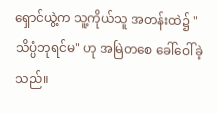ရှောင်ယွဲ့က သူ့ကိုယ်သူ အတန်းထဲ၌ "သိပ္ပံဘုရင်မ" ဟု အမြဲတစေ ခေါ်ဝေါ်ခဲ့သည်။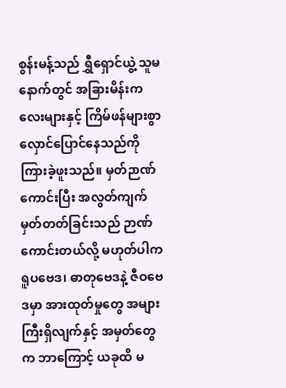စွန်းမန့်သည် ရွှီရှောင်ယွဲ့ သူမနောက်တွင် အခြားမိန်းကလေးများနှင့် ကြိမ်ဖန်များစွာ လှောင်ပြောင်နေသည်ကို ကြားခဲ့ဖူးသည်။ မှတ်ဉာဏ်ကောင်းပြီး အလွတ်ကျက်မှတ်တတ်ခြင်းသည် ဉာဏ်ကောင်းတယ်လို့ မဟုတ်ပါက ရူပဗေဒ၊ ဓာတုဗေဒနဲ့ ဇီဝဗေဒမှာ အားထုတ်မှုတွေ အများကြီးရှိလျက်နှင့် အမှတ်တွေက ဘာကြောင့် ယခုထိ မ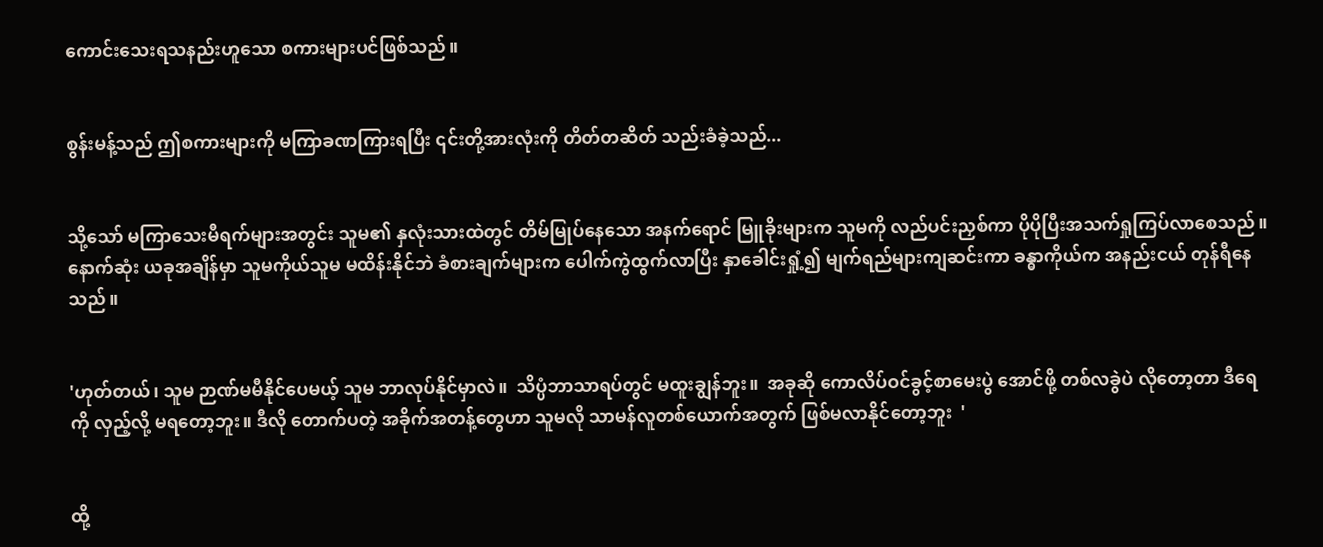ကောင်းသေးရသနည်းဟူသော စကားများပင်ဖြစ်သည်။


စွန်းမန့်သည် ဤစကားများကို မကြာခဏကြားရပြီး ၎င်းတို့အားလုံးကို တိတ်တဆိတ် သည်းခံခဲ့သည်...


သို့သော် မကြာသေးမီရက်များအတွင်း သူမ၏ နှလုံးသားထဲတွင် တိမ်မြုပ်နေသော အနက်ရောင် မြူခိုးများက သူမကို လည်ပင်းညှစ်ကာ ပိုပိုပြီးအသက်ရှုကြပ်လာစေသည်။ နောက်ဆုံး ယခုအချိန်မှာ သူမကိုယ်သူမ မထိန်းနိုင်ဘဲ ခံစားချက်များက ပေါက်ကွဲထွက်လာပြီး နှာခေါင်းရှုံ့၍ မျက်ရည်များကျဆင်းကာ ခန္ဓာကိုယ်က အနည်းငယ် တုန်ရီနေသည်။


'ဟုတ်တယ်၊ သူမ ဉာဏ်မမီနိုင်ပေမယ့် သူမ ဘာလုပ်နိုင်မှာလဲ။  သိပ္ပံဘာသာရပ်တွင် မထူးချွန်ဘူး။  အခုဆို ကောလိပ်ဝင်ခွင့်စာမေးပွဲ အောင်ဖို့ တစ်လခွဲပဲ လိုတော့တာ ဒီရေကို လှည့်လို့ မရတော့ဘူး။ ဒီလို တောက်ပတဲ့ အခိုက်အတန့်တွေဟာ သူမလို သာမန်လူတစ်ယောက်အတွက် ဖြစ်မလာနိုင်တော့ဘူး  '


ထို့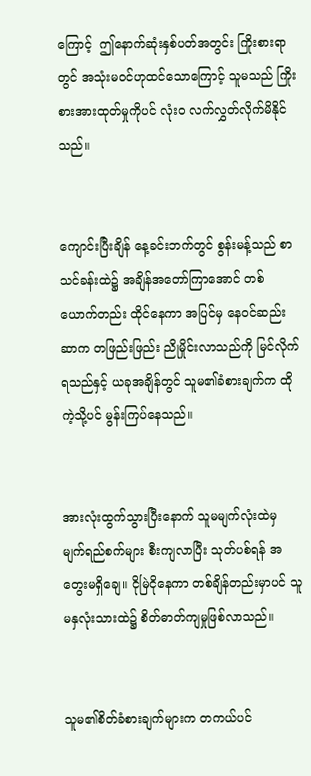ကြောင့်  ဤနောက်ဆုံးနှစ်ပတ်အတွင်း ကြိုးစားရာတွင် အသုံးမဝင်ဟုထင်သောကြောင့် သူမသည် ကြိုးစားအားထုတ်မှုကိုပင် လုံးဝ လက်လွှတ်လိုက်မိနိုင်သည်။


ကျောင်းပြီးချိန် နေ့ခင်းဘက်တွင် စွန်းမန့်သည် စာသင်ခန်းထဲ၌ အချိန်အတော်ကြာအောင် တစ်ယောက်တည်း ထိုင်နေကာ အပြင်မှ နေဝင်ဆည်းဆာက တဖြည်းဖြည်း ညိုမှိုင်းလာသည်ကို မြင်လိုက်ရသည်နှင့် ယခုအချိန်တွင် သူမ၏ခံစားချက်က ထိုကဲ့သို့ပင် မွန်းကြပ်နေသည်။


အားလုံးထွက်သွားပြီးနောက် သူမမျက်လုံးထဲမှ မျက်ရည်‌စက်များ စီးကျလာပြီး သုတ်ပစ်ရန် အတွေးမရှိချေ။ ငိုမြဲငိုနေကာ တစ်ချိန်တည်းမှာပင် သူမနှလုံးသားထဲ၌ စိတ်ဓာတ်ကျမှုဖြစ်လာသည်။


သူမ၏စိတ်ခံစားချက်များက တကယ်ပင်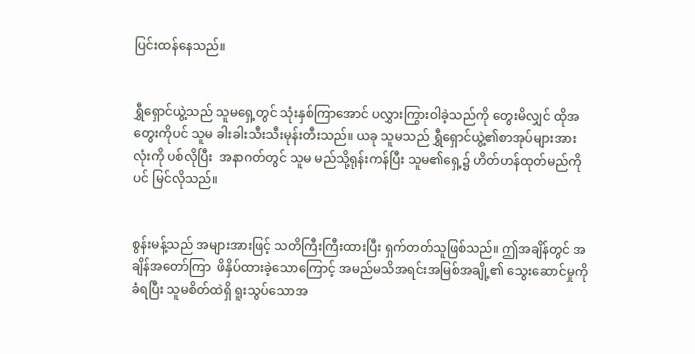ပြင်းထန်နေသည်။


ရွှီရှောင်ယွဲ့သည် သူမရှေ့တွင် သုံးနှစ်ကြာအောင် ပလွှားကြွားဝါခဲ့သည်ကို တွေးမိလျှင် ထိုအတွေးကိုပင် သူမ ခါးခါးသီးသီးမုန်းတီးသည်။ ယခု သူမသည် ရွှီရှောင်ယွဲ့၏စာအုပ်များအားလုံးကို ပစ်လိုပြီး  အနာဂတ်တွင် သူမ မည်သို့ရုန်းကန်ပြီး သူမ၏ရှေ့၌ ဟိတ်ဟန်ထုတ်မည်ကိုပင် မြင်လိုသည်။


စွန်းမန့်သည် အများအားဖြင့် သတိကြီးကြီးထားပြီး ရှက်တတ်သူဖြစ်သည်။ ဤအချိန်တွင် အချိန်အတော်ကြာ  ဖိနှိပ်ထားခဲ့သောကြောင့် အမည်မသိအရင်းအမြစ်အချို့၏ သွေးဆောင်မှုကို ခံရပြီး သူမစိတ်ထဲရှိ ရူးသွပ်သောအ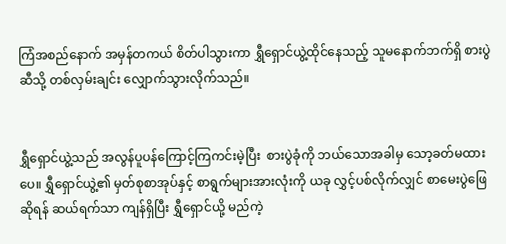ကြံအစည်နောက် အမှန်တကယ် စိတ်ပါသွားကာ ရွှီရှောင်ယွဲ့ထိုင်နေသည့် သူမနောက်ဘက်ရှိ စားပွဲဆီသို့ တစ်လှမ်းချင်း လျှောက်သွားလိုက်သည်။


ရွှီရှောင်ယွဲ့သည် အလွန်ပူပန်ကြောင့်ကြကင်းမဲ့ပြီး  စားပွဲခုံကို ဘယ်သောအခါမှ သော့ခတ်မထားပေ။ ရွှီရှောင်ယွဲ့၏ မှတ်စုစာအုပ်နှင့် စာရွက်များအားလုံးကို ယခု လွှင့်ပစ်လိုက်လျှင် စာမေးပွဲဖြေဆိုရန် ဆယ်ရက်သာ ကျန်ရှိပြီး ရွှီရှောင်ယို့ မည်ကဲ့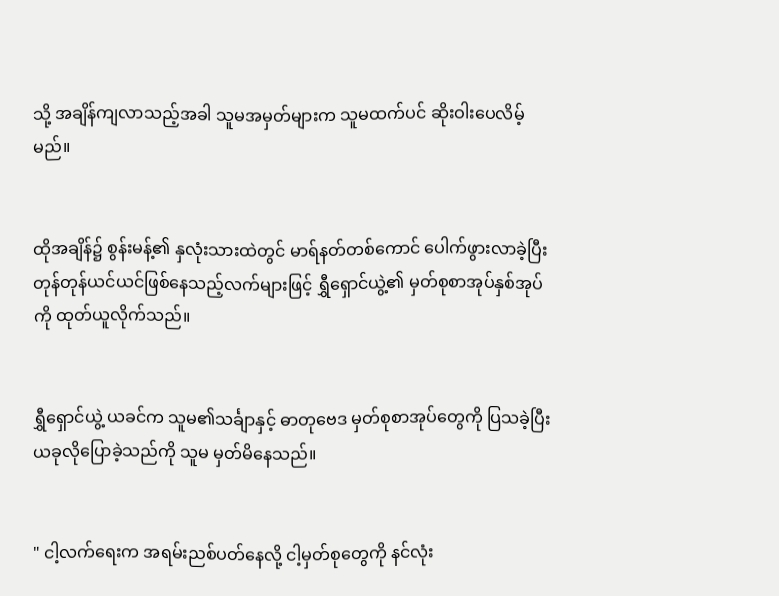သို့ အချိန်ကျလာသည့်အခါ သူမအမှတ်များက သူမထက်ပင် ဆိုးဝါးပေလိမ့်မည်။


ထိုအချိန်၌ စွန်းမန့်၏ နှလုံးသားထဲတွင် မာရ်နတ်တစ်ကောင် ပေါက်ဖွားလာခဲ့ပြီး တုန်တုန်ယင်ယင်ဖြစ်‌နေသည့်လက်များဖြင့် ရွှီရှောင်ယွဲ့၏ မှတ်စုစာအုပ်နှစ်အုပ်ကို ထုတ်ယူလိုက်သည်။


ရွှီရှောင်ယွဲ့ ယခင်က သူမ၏သင်္ချာနှင့် ဓာတုဗေဒ မှတ်စုစာအုပ်တွေကို ပြသခဲ့ပြီး ယခုလိုပြောခဲ့သည်ကို သူမ မှတ်မိနေသည်။


" ငါ့လက်ရေးက အရမ်းညစ်ပတ်နေလို့ ငါ့မှတ်စုတွေကို နင်လုံး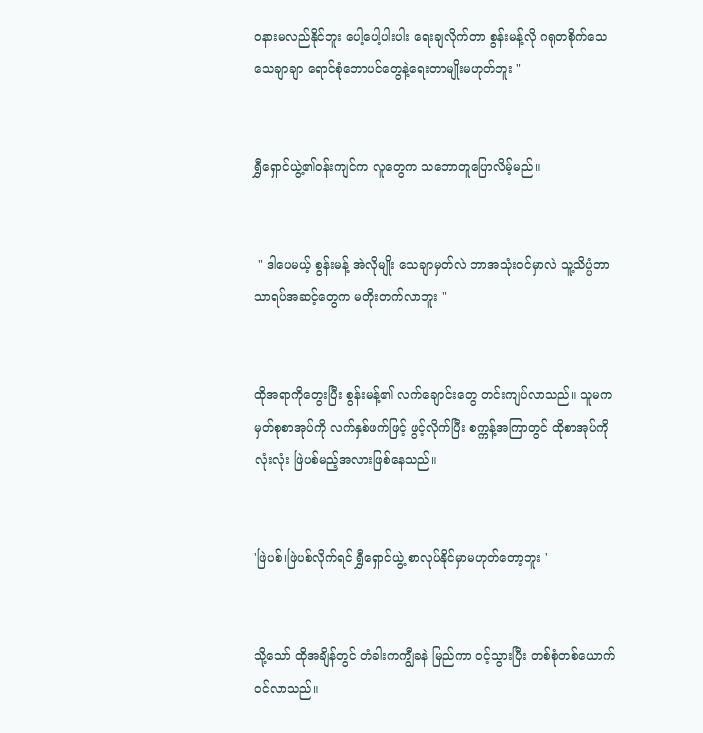ဝနားမလည်နိုင်ဘူး ပေါ့ပေါ့ပါးပါး ရေးချလိုက်တာ စွန်းမန့်လို ဂရုတစိုက်သေသေချာချာ ရောင်စုံဘောပင်တွေနဲ့ရေးတာမျိုးမဟုတ်ဘူး "


ရွှီရှောင်ယွဲ့၏ဝန်းကျင်က လူတွေက သဘောတူပြောလိမ့်မည်။


 " ဒါပေမယ့် စွန်းမန့် အဲလိုမျိုး သေချာမှတ်လဲ ဘာအသုံး၀င်မှာလဲ သူ့သိပ္ပံဘာသာရပ်အဆင့်တွေက မတိုးတက်လာဘူး "


ထိုအရာကိုတွေးပြီး စွန်းမန့်၏ လက်ချောင်းတွေ တင်းကျပ်လာသည်။ သူမက မှတ်စုစာအုပ်ကို လက်နှစ်ဖက်ဖြင့် ဖွင့်လိုက်ပြီး စက္ကန့်အကြာတွင် ထိုစာအုပ်ကို လုံးလုံး ဖြဲပစ်မည့်အလားဖြစ်နေသည်။


'ဖြဲပစ်၊ဖြဲပစ်လိုက်ရင် ရွှီရှောင်ယွဲ့ စာလုပ်နိုင်မှာမဟုတ်တော့ဘူး '


သို့သော် ထိုအချိန်တွင် တံခါးကကျွီခနဲ မြည်ကာ ၀င့်သွားပြီး တစ်စုံတစ်ယောက်၀င်လာသည်။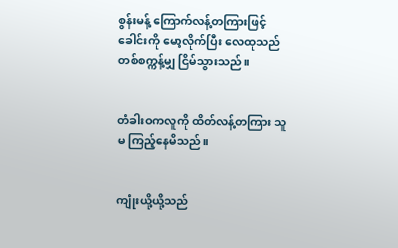စွန်းမန့် ကြောက်လန့်တကြားဖြင့် ခေါင်းကို မော့လိုက်ပြီး လေထုသည် တစ်စက္ကန့်မျှ ငြိမ်သွားသည်။


တံခါးဝကလူကို ထိတ်လန့်တကြား သူမ ကြည့်နေမိသည်။


ကျုံးယို့ယို့သည်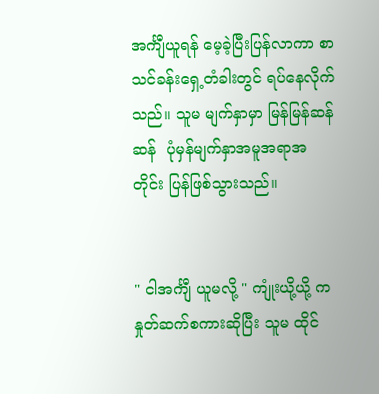အင်္ကျီယူရန် မေ့ခဲ့ပြီးပြန်လာကာ စာသင်ခန်းရှေ့တံခါးတွင် ရပ်နေလိုက်သည်။ သူမ မျက်နှာမှာ မြန်မြန်ဆန်ဆန်  ပုံမှန်မျက်နှာအမူအရာအတိုင်း ပြန်ဖြစ်သွားသည်။


" ငါအင်္ကျီ ယူမလို့ " ကျုံးယို့ယို့ က နှုတ်ဆက်စကားဆိုပြီး သူမ ထိုင်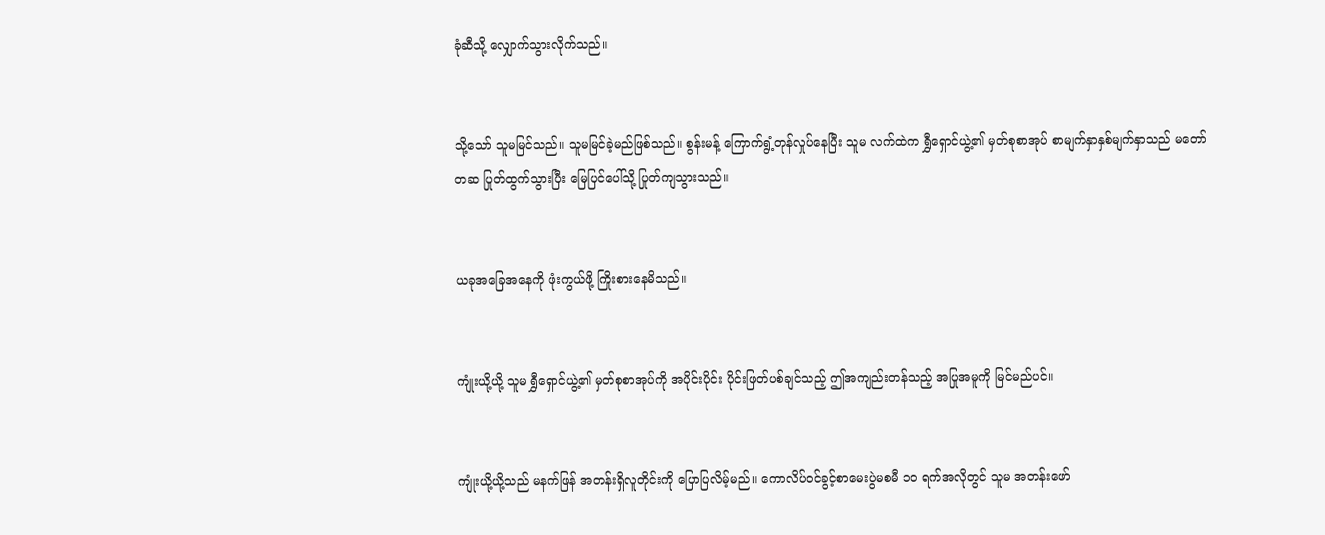ခုံဆီသို့ လျှောက်သွားလိုက်သည်။


သို့သော် သူမမြင်သည်။ သူမမြင်ခဲ့မည်ဖြစ်သည်။ စွန်းမန့် ကြောက်ရွံ့တုန်လှုပ်နေပြီး သူမ လက်ထဲက ရွှီရှောင်ယွဲ့၏ မှတ်စုစာအုပ် စာမျက်နှာနှစ်မျက်နှာသည် မတော်တဆ ပြုတ်ထွက်သွားပြီး မြေပြင်ပေါ်သို့ ပြုတ်ကျသွားသည်။


ယခုအခြေအနေကို ဖုံးကွယ်ဖို့ ကြိုးစားနေမိသည်။


ကျုံးယို့ယို့ သူမ ရွှီရှောင်ယွဲ့၏ မှတ်စုစာအုပ်ကို အပိုင်းပိုင်း ပိုင်းဖြတ်ပစ်ချင်သည့် ဤအကျည်းတန်သည့် အပြုအမူကို မြင်မည်ပင်။


ကျုံးယို့ယို့သည် မနက်ဖြန် အတန်းရှိလူတိုင်းကို ပြောပြလိမ့်မည်။ ကောလိပ်ဝင်ခွင့်စာမေးပွဲမစမီ ၁၀ ရက်အလိုတွင် သူမ အတန်းဖော်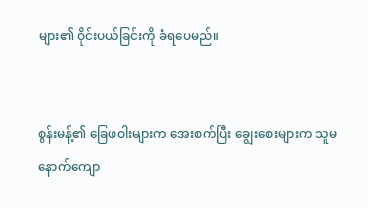များ၏ ဝိုင်းပယ်ခြင်းကို ခံရပေမည်။


စွန်းမန့်၏ ခြေဖဝါးများက အေးစက်ပြီး ချွေးစေးများက သူမနောက်ကျော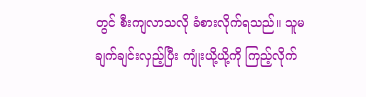တွင် စီးကျလာသလို ခံစားလိုက်ရသည်။ သူမ ချက်ချင်းလှည့်ပြီး ကျုံးယို့ယို့ကို ကြည့်လိုက်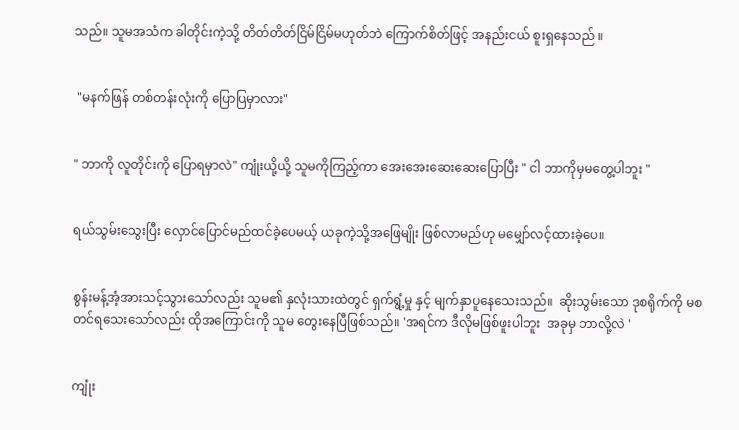သည်။ သူမအသံက ခါတိုင်းကဲ့သို့ တိတ်တိတ်ငြိမ်ငြိမ်မဟုတ်ဘဲ ကြောက်စိတ်ဖြင့် အနည်းငယ် စူးရှနေသည် ။


 "မနက်ဖြန် တစ်တန်းလုံးကို ပြောပြမှာလား"


" ဘာကို လူတိုင်းကို ပြောရမှာလဲ" ကျုံးယို့ယို့ သူမကိုကြည့်ကာ အေးအေးဆေးဆေးပြောပြီး " ငါ ဘာကိုမှမတွေ့ပါဘူး "


ရယ်သွမ်းသွေးပြီး လှောင်ပြောင်မည်ထင်ခဲ့ပေမယ့် ယခုကဲ့သို့အဖြေမျိုး ဖြစ်လာမည်ဟု မမျှော်လင့်ထားခဲ့ပေ။


စွန်းမန့်အံ့အားသင့်သွားသော်လည်း သူမ၏ နှလုံးသားထဲတွင် ရှက်ရွံ့မှု နှင့် မျက်နှာပူနေသေးသည်။  ဆိုးသွမ်းသော ဒုစရိုက်ကို မစတင်ရသေးသော်လည်း ထိုအကြောင်းကို သူမ တွေးနေပြီဖြစ်သည်။ 'အရင်က ဒီလိုမဖြစ်ဖူးပါဘူး  အခုမှ ဘာလို့လဲ '


ကျုံး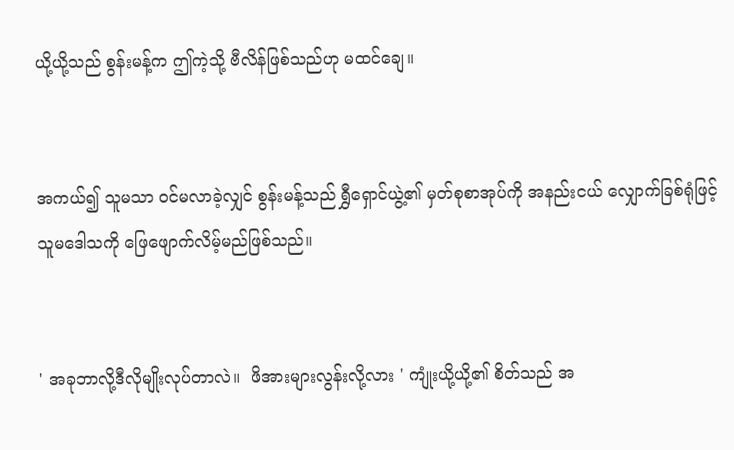ယို့ယို့သည် စွန်းမန့်က ဤကဲ့သို့ ဗီလိန်ဖြစ်သည်ဟု မထင်ချေ။


အကယ်၍ သူမသာ ဝင်မလာခဲ့လျှင် စွန်းမန့်သည် ရွှီရှောင်ယွဲ့၏ မှတ်စုစာအုပ်ကို အနည်းငယ် လျှောက်ခြစ်ရုံဖြင့် သူမဒေါသကို ဖြေဖျောက်လိမ့်မည်ဖြစ်သည်။


' အခုဘာလို့ဒီလိုမျိုးလုပ်တာလဲ။  ဖိအားများလွန်းလို့လား ' ကျုံးယို့ယို့၏ စိတ်သည် အ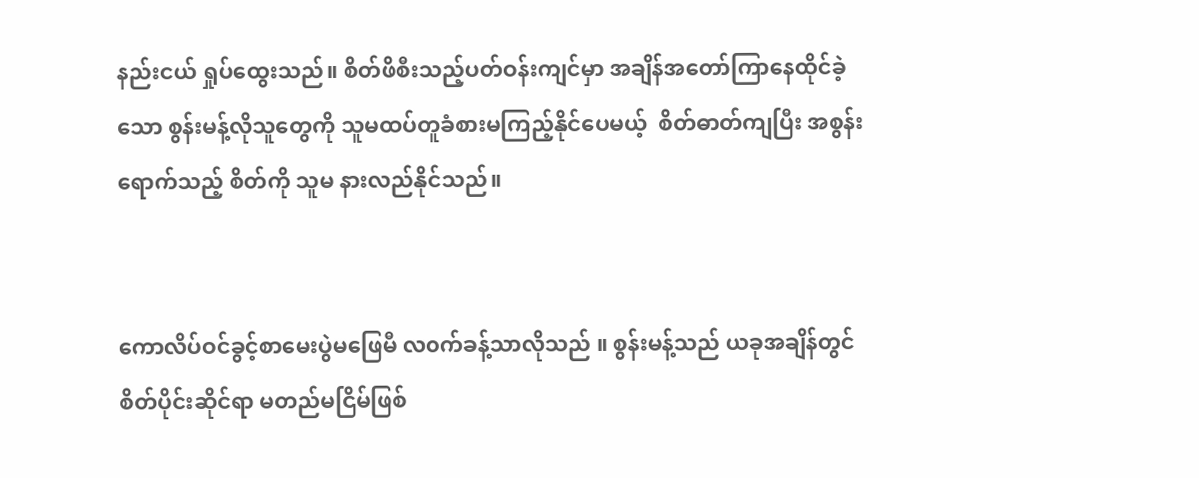နည်းငယ် ရှုပ်ထွေးသည်။ စိတ်ဖိစီးသည့်ပတ်ဝန်းကျင်မှာ အချိန်အတော်ကြာနေထိုင်ခဲ့သော စွန်းမန့်လိုသူတွေကို သူမထပ်တူခံစားမကြည့်နိုင်ပေမယ့်  စိတ်ဓာတ်ကျပြီး အစွန်းရောက်သည့် စိတ်ကို သူမ နားလည်နိုင်သည်။


ကောလိပ်ဝင်ခွင့်စာမေးပွဲမဖြေမီ လ၀က်ခန့်သာလိုသည် ။ စွန်းမန့်သည် ယခုအချိန်တွင် စိတ်ပိုင်းဆိုင်ရာ မတည်မငြိမ်ဖြစ်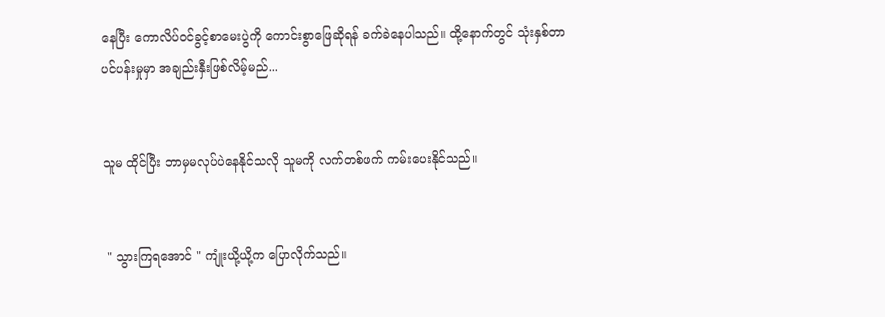နေပြီး ကောလိပ်ဝင်ခွင့်စာမေးပွဲကို ကောင်းစွာဖြေဆိုရန် ခက်ခဲနေပါသည်။ ထို့နောက်တွင် သုံးနှစ်တာ ပင်ပန်းမှုမှာ အချည်းနှီးဖြစ်လိမ့်မည်...


သူမ ထိုင်ပြီး ဘာမှမလုပ်ပဲ‌နေနိုင်သလို သူမကို လက်တစ်ဖက် ကမ်းပေးနိုင်သည်။


 " သွားကြရအောင် " ကျုံးယို့ယို့က ပြောလိုက်သည်။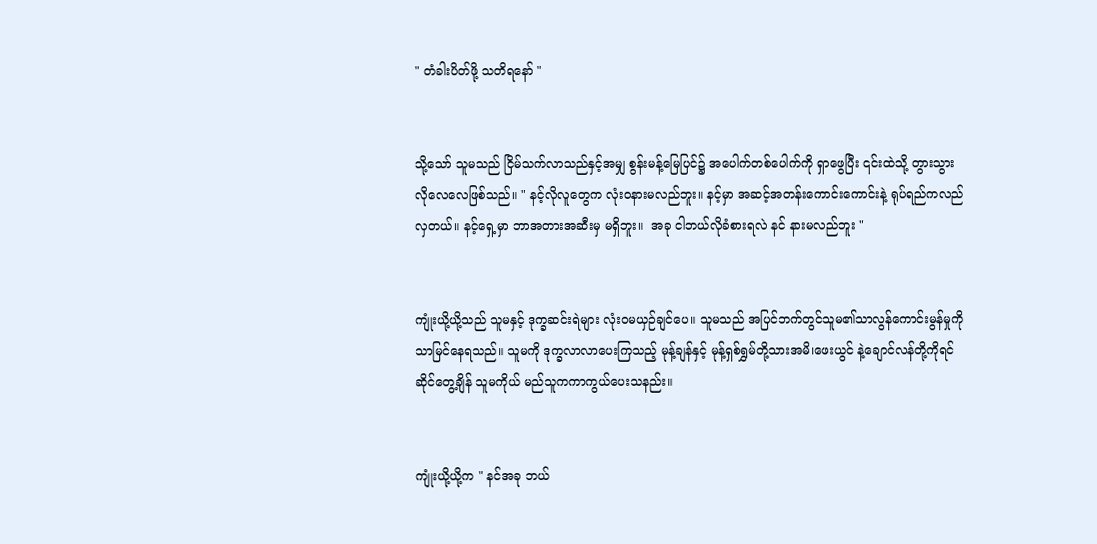" တံခါးပိတ်ဖို့ သတိရနော် "


သို့သော် သူမသည် ငြိမ်သက်လာသည်နှင့်အမျှ စွန်းမန့်မြေပြင်၌ အပေါက်တစ်ပေါက်ကို ရှာဖွေပြီး ၎င်းထဲသို့ တွားသွားလိုလေလေဖြစ်သည်။ " နင့်လိုလူတွေက လုံးဝနားမလည်ဘူး။ နင့်မှာ အဆင့်အတန်းကောင်းကောင်းနဲ့ ရုပ်ရည်ကလည်လှတယ်။ နင့်ရှေ့မှာ ဘာအတားအဆီးမှ မရှိဘူး။  အခု ငါဘယ်လိုခံစားရလဲ နင် နားမလည်ဘူး "


ကျုံးယို့ယို့သည် သူမနှင့် ဒုက္ခဆင်းရဲများ လုံးဝမယှဉ်ချင်ပေ။ သူမသည် အပြင်ဘက်တွင်သူမ၏သာလွန်ကောင်းမွန်မှုကိုသာမြင်နေရသည်။ သူမကို ဒုက္ခလာလာပေးကြသည့် မုန့်ချန်နှင့် မုန့်ရှစ်ရွှမ်တို့သားအမိ၊ဖေးယွင် နဲ့ချောင်လန်တို့ကိုရင်ဆိုင်တွေ့ချိန် သူမကိုယ် မည်သူကကာကွယ်ပေးသနည်း။


ကျုံးယို့ယို့က " နင်အခု ဘယ်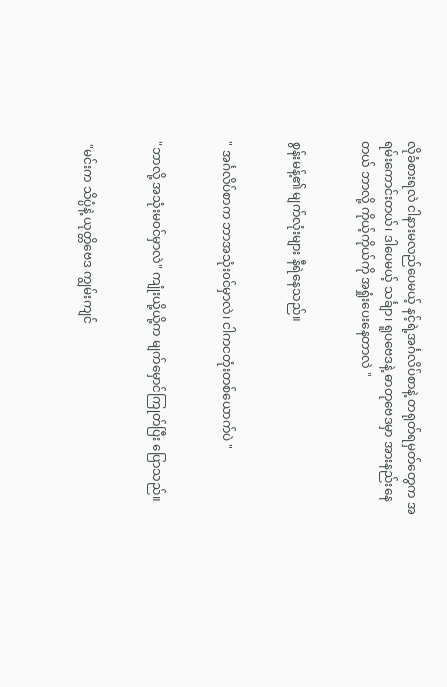လိုခံစားရလဲ ငါနားမလည်ပေမယ့် နင့်ရဲ့အင်္ဂလိပ်စာနဲ့ တရုတ်ရမှတ်တွေက အရမ်းကောင်းတယ်၊ ဒါပေမယ့် သင်္ချာ၊ ရူပဗေဒနဲ့ ဓာတုဗေဒမှာ အားနည်းနေတယ် ဘာလို့ ကိုယ့်ကိုယ်ကို အရှုံးပေးနေတာလဲ "


စွန်းမန့်၏ မျက်လုံးများ နီရဲ‌နေသည်။


" အင်္ဂလိပ်စာက ဘာအသုံး၀င်မှာလဲ၊ ငါကငတုံးတစ်ယောက်ပဲ "


"ဘာလို့ အသုံးမ၀င်မှာလဲ" ကျုံးယို့ယို့က မျက်မှောင်ကြုတ်ပြီး ပြောသည်။


 "မင်းက သိပ္ပံနဲ့ ယုတ္တိဗေဒ ကျွမ်းကျင်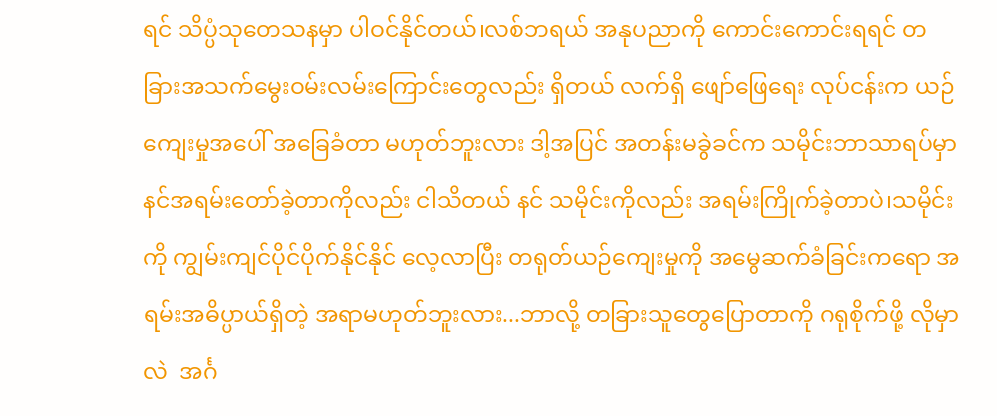ရင် သိပ္ပံသုတေသနမှာ ပါဝင်နိုင်တယ်၊လစ်ဘရယ် အနုပညာကို ကောင်းကောင်းရရင် တခြားအသက်မွေးဝမ်းလမ်းကြောင်းတွေလည်း ရှိတယ် လက်ရှိ ဖျော်ဖြေရေး လုပ်ငန်းက ယဉ်ကျေးမှုအပေါ် အခြေခံတာ မဟုတ်ဘူးလား ဒါ့အပြင် အတန်းမခွဲခင်က သမိုင်းဘာသာရပ်မှာ နင်အရမ်းတော်ခဲ့တာကိုလည်း ငါသိတယ် နင် သမိုင်းကိုလည်း အရမ်းကြိုက်ခဲ့တာပဲ၊သမိုင်းကို ကျွမ်းကျင်ပိုင်ပိုက်နိုင်နိုင် လေ့လာပြီး တရုတ်ယဉ်ကျေးမှုကို အမွေဆက်ခံခြင်းကရော အရမ်းအဓိပ္ပာယ်ရှိတဲ့ အရာမဟုတ်ဘူးလား...ဘာလို့ တခြားသူတွေပြောတာကို ဂရုစိုက်ဖို့ လိုမှာလဲ  အင်္ဂ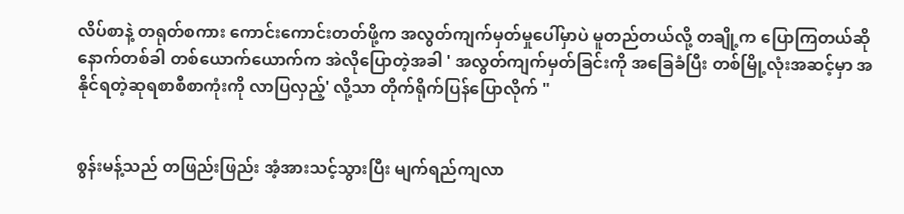လိပ်စာနဲ့ တရုတ်စကား ကောင်းကောင်းတတ်ဖို့က အလွတ်ကျက်မှတ်မှုပေါ်မှာပဲ မူတည်တယ်လို့ တချို့က ပြောကြတယ်ဆို နောက်တစ်ခါ တစ်ယောက်ယောက်က အဲလိုပြောတဲ့အခါ ' အလွတ်ကျက်မှတ်ခြင်းကို အခြေခံပြီး တစ်မြို့လုံးအဆင့်မှာ အနိုင်ရတဲ့ဆုရစာစီစာကုံးကို လာပြလှည့်' လို့သာ တိုက်ရိုက်ပြန်ပြောလိုက် "


စွန်းမန့်သည် တဖြည်းဖြည်း အံ့အားသင့်သွားပြီး မျက်ရည်ကျလာ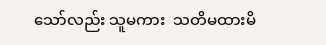သော်လည်း သူမကား  သတိမထားမိ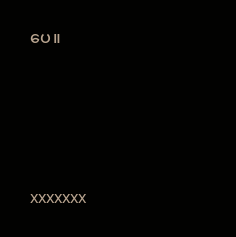ပေ။




xxxxxxx